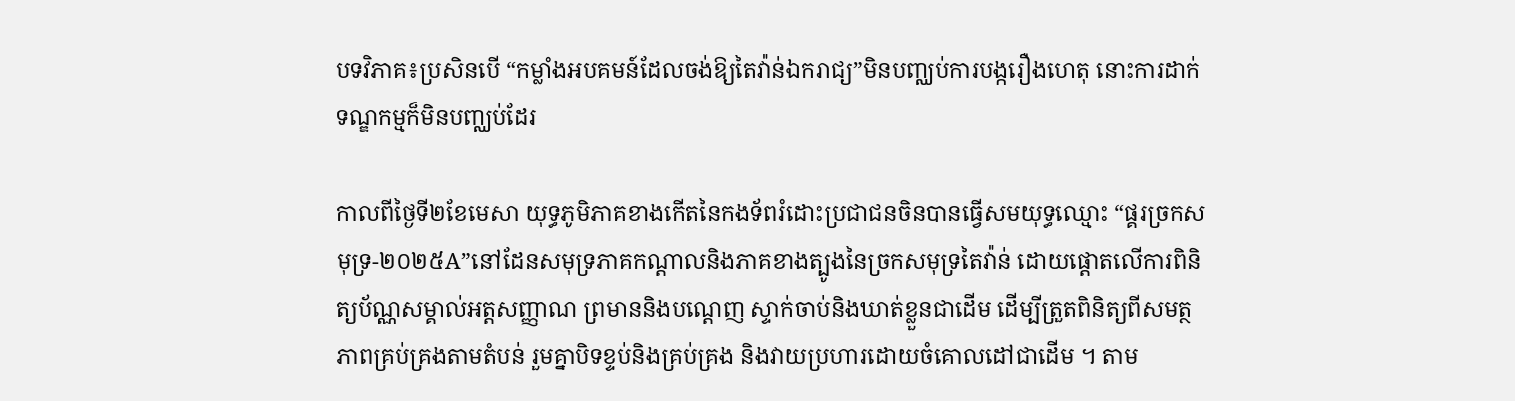បទវិភាគ៖ប្រសិនបើ “កម្លាំងអបគមន៍ដែលចង់ឱ្យតៃវ៉ាន់ឯករាជ្យ”មិនបញ្ឈប់ការបង្ករឿងហេតុ នោះការដាក់ទណ្ឌកម្មក៏មិនបញ្ឈប់ដែរ

កាលពីថ្ងៃទី២ខែមេសា យុទ្ធភូមិភាគខាងកើតនៃកងទ័ពរំដោះប្រជាជនចិនបានធ្វើសមយុទ្ធឈ្មោះ “ផ្គរច្រកសមុទ្រ-២០២៥A”នៅដែនសមុទ្រភាគកណ្តាលនិងភាគខាងត្បូងនៃច្រកសមុទ្រតៃវ៉ាន់ ដោយផ្តោតលើការពិនិត្យប័ណ្ណសម្គាល់អត្តសញ្ញាណ ព្រមាននិងបណ្តេញ ស្ទាក់ចាប់និងឃាត់ខ្លួនជាដើម ដើម្បីត្រួតពិនិត្យពីសមត្ថភាពគ្រប់គ្រងតាមតំបន់ រួមគ្នាបិទខ្ទប់និងគ្រប់គ្រង និងវាយប្រហារដោយចំគោលដៅជាដើម ។ តាម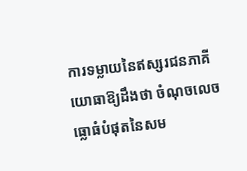ការទម្លាយនៃឥស្សរជនភាគីយោធាឱ្យដឹងថា ចំណុចលេចធ្លោធំបំផុតនៃសម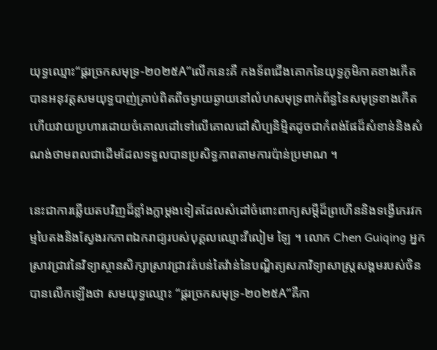យុទ្ធឈ្មោះ“ផ្គរច្រកសមុទ្រ-២០២៥A”លើកនេះគឺ កងទ័ពជើងគោកនៃយុទ្ធភូមិភាគខាងកើតបានអនុវត្តសមយុទ្ធបាញ់គ្រាប់ពិតពីចម្ងាយឆ្ងាយនៅលំហសមុទ្រពាក់ព័ន្ធនៃសមុទ្រខាងកើត ហើយវាយប្រហារដោយចំគោលដៅទៅលើគោលដៅសិប្បនិម្មិតដូចជាកំពង់ផែដ៏សំខាន់និងសំណង់ថាមពលជាដើមដែលទទួលបានប្រសិទ្ធភាពតាមការប៉ាន់ប្រមាណ ។

នេះជាការឆ្លើយតបវិញដ៏ខ្លាំងក្លាម្តងទៀតដែលសំដៅចំពោះពាក្យសម្តីដ៏ព្រហើននិងទង្វើភេរវកម្មបៃតងនិងស្វែងរកភាពឯករាជ្យរបស់បុគ្គលឈ្មោះវីលៀម ឡៃ ។ លោក Chen Guiqing អ្នកស្រាវជ្រាវនៃវិទ្យាស្ថានសិក្សាស្រាវជ្រាវតំបន់តៃវ៉ាន់នៃបណ្ឌិត្យសភាវិទ្យាសាស្ត្រសង្គមរបស់ចិនបានលើកឡើងថា សមយុទ្ធឈ្មោះ “ផ្គរច្រកសមុទ្រ-២០២៥A”គឺកា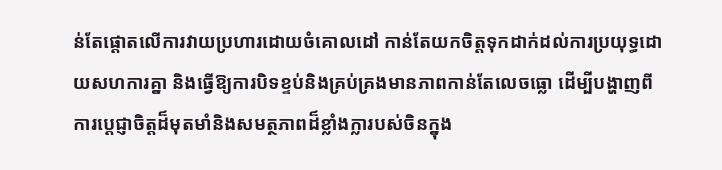ន់តែផ្តោតលើការវាយប្រហារដោយចំគោលដៅ កាន់តែយកចិត្តទុកដាក់ដល់ការប្រយុទ្ធដោយសហការគ្នា និងធ្វើឱ្យការបិទខ្ទប់និងគ្រប់គ្រងមានភាពកាន់តែលេចធ្លោ ដើម្បីបង្ហាញពីការប្តេជ្ញាចិត្តដ៏មុតមាំនិងសមត្ថភាពដ៏ខ្លាំងក្លារបស់ចិនក្នុង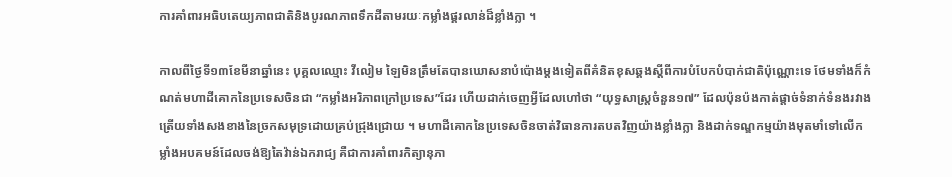ការគាំពារអធិបតេយ្យភាពជាតិនិងបូរណភាពទឹកដីតាមរយៈកម្លាំងផ្គរលាន់ដ៏ខ្លាំងក្លា ។

កាលពីថ្ងៃទី១៣ខែមីនាឆ្នាំនេះ បុគ្គលឈ្មោះ វីលៀម ឡៃមិនត្រឹមតែបានឃោសនាបំប៉ោងម្តងទៀតពីគំនិតខុសឆ្គងស្តីពីការបំបែកបំបាក់ជាតិប៉ុណ្ណោះទេ ថែមទាំងក៏កំណត់មហាដីគោកនៃប្រទេសចិនជា “កម្លាំងអរិភាពក្រៅប្រទេស”ដែរ ហើយដាក់ចេញអ្វីដែលហៅថា “យុទ្ធសាស្ត្រចំនួន១៧” ដែលប៉ុនប៉ងកាត់ផ្តាច់ទំនាក់ទំនងរវាងត្រើយទាំងសងខាងនៃច្រកសមុទ្រដោយគ្រប់ជ្រុងជ្រោយ ។ មហាដីគោកនៃប្រទេសចិនចាត់វិធានការតបតវិញយ៉ាងខ្លាំងក្លា និងដាក់ទណ្ឌកម្មយ៉ាងមុតមាំទៅលើកម្លាំងអបគមន៍ដែលចង់ឱ្យតៃវ៉ាន់ឯករាជ្យ គឺជាការគាំពារកិត្យានុភា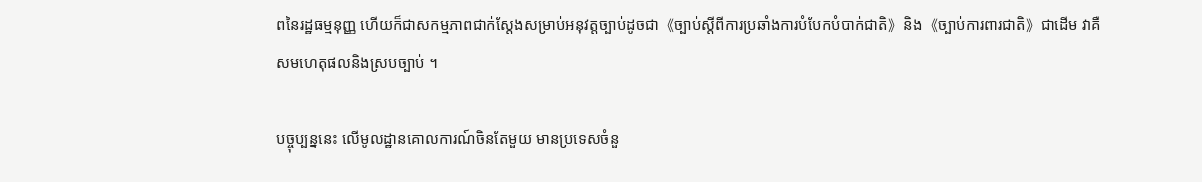ពនៃរដ្ឋធម្មនុញ្ញ ហើយក៏ជាសកម្មភាពជាក់ស្តែងសម្រាប់អនុវត្តច្បាប់ដូចជា《ច្បាប់ស្តីពីការប្រឆាំងការបំបែកបំបាក់ជាតិ》និង《ច្បាប់ការពារជាតិ》ជាដើម វាគឺសមហេតុផលនិងស្របច្បាប់ ។

បច្ចុប្បន្ននេះ លើមូលដ្ឋានគោលការណ៍ចិនតែមួយ មានប្រទេសចំនួ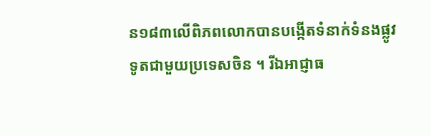ន១៨៣លើពិភពលោកបានបង្កើតទំនាក់ទំនងផ្លូវទូតជាមួយប្រទេសចិន ។ រីឯអាជ្ញាធ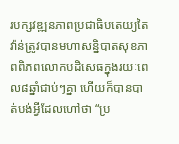របក្សវឌ្ឍនភាពប្រជាធិបតេយ្យតៃវ៉ាន់ត្រូវបានមហាសន្និបាតសុខភាពពិភពលោកបដិសេធក្នុងរយៈពេល៨ឆ្នាំជាប់ៗគ្នា ហើយក៏បានបាត់បង់អ្វីដែលហៅថា “ប្រ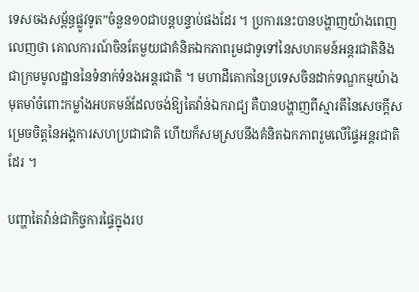ទេសចងសម្ព័ន្ធផ្លូវទូត”ចំនួន១០ជាបន្តបន្ទាប់ផងដែរ ។ ប្រការនេះបានបង្ហាញយ៉ាងពេញលេញថា គោលការណ៍ចិនតែមួយជាគំនិតឯកភាពរួមជាទូទៅនៃសហគមន៍អន្តរជាតិនិងជាក្រមមូលដ្ឋាននៃទំនាក់ទំនងអន្តរជាតិ ។ មហាដីគោកនៃប្រទេសចិនដាក់ទណ្ឌកម្មយ៉ាងមុតមាំចំពោះកម្លាំងអបគមន៍ដែលចង់ឱ្យតៃវ៉ាន់ឯករាជ្យ គឺបានបង្ហាញពីស្មារតីនៃសេចក្តីសម្រេចចិត្តនៃអង្គការសហប្រជាជាតិ ហើយក៏សមស្របនឹងគំនិតឯកភាពរួមលើផ្ទៃអន្តរជាតិដែរ ។

បញ្ហាតៃវ៉ាន់ជាកិច្ចការផ្ទៃក្នុងរប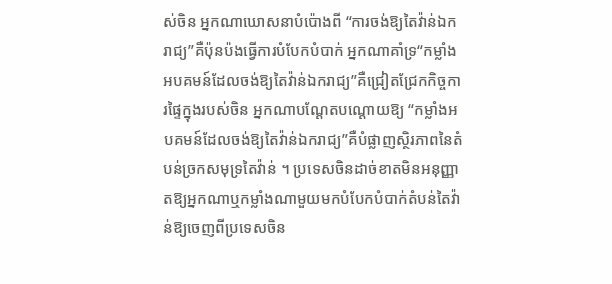ស់ចិន អ្នកណាឃោសនាបំប៉ោងពី “ការចង់ឱ្យតៃវ៉ាន់ឯករាជ្យ”គឺប៉ុនប៉ងធ្វើការបំបែកបំបាក់ អ្នកណាគាំទ្រ“កម្លាំងអបគមន៍ដែលចង់ឱ្យតៃវ៉ាន់ឯករាជ្យ”គឺជ្រៀតជ្រែកកិច្ចការផ្ទៃក្នុងរបស់ចិន អ្នកណាបណ្តែតបណ្តោយឱ្យ “កម្លាំងអបគមន៍ដែលចង់ឱ្យតៃវ៉ាន់ឯករាជ្យ”គឺបំផ្លាញស្ថិរភាពនៃតំបន់ច្រកសមុទ្រតៃវ៉ាន់ ។ ប្រទេសចិនដាច់ខាតមិនអនុញ្ញាតឱ្យអ្នកណាឬកម្លាំងណាមួយមកបំបែកបំបាក់តំបន់តៃវ៉ាន់ឱ្យចេញពីប្រទេសចិន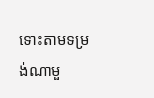ទោះតាមទម្រង់ណាមួ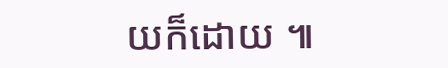យក៏ដោយ ៕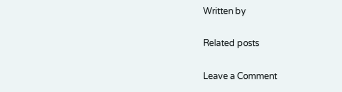Written by

Related posts

Leave a Comment